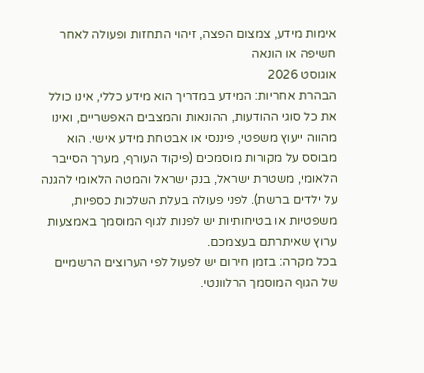אימות מידע, צמצום הפצה, זיהוי התחזות ופעולה לאחר חשיפה או הונאה
אוגוסט 2026
הבהרת אחריות: המידע במדריך הוא מידע כללי, אינו כולל את כל סוגי ההודעות, ההונאות והמצבים האפשריים, ואינו מהווה ייעוץ משפטי, פיננסי או אבטחת מידע אישי. הוא מבוסס על מקורות מוסמכים (פיקוד העורף, מערך הסייבר הלאומי, משטרת ישראל, בנק ישראל והמטה הלאומי להגנה על ילדים ברשת). לפני פעולה בעלת השלכות כספיות, משפטיות או בטיחותיות יש לפנות לגוף המוסמך באמצעות ערוץ שאיתרתם בעצמכם.
בכל מקרה: בזמן חירום יש לפעול לפי הערוצים הרשמיים של הגוף המוסמך הרלוונטי.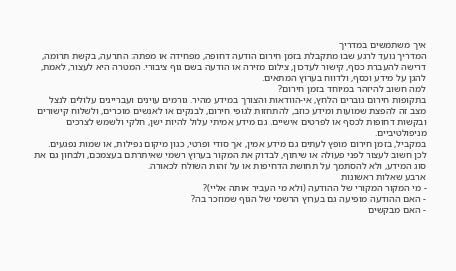איך משתמשים במדריך
המדריך נועד לרגע שבו מתקבלת בזמן חירום הודעה דחופה, מפחידה או מפתה: התרעה, בקשת תרומה, דרישה להעברת כסף, קישור לעדכון, צילום מזירה או הודעה בשם גוף ציבורי. המטרה היא לעצור, לאמת, להגן על מידע וכסף, ולדווח בערוץ המתאים.
למה חשוב להיזהר במיוחד בזמן חירום?
בתקופות חירום גוברים הלחץ, אי-הוודאות והצורך במידע מהיר. גורמים עוינים ועבריינים עלולים לנצל מצב זה להפצת שמועות ומידע כוזב, להתחזות לגופי חירום, לבנקים או לאנשים מוכרים, ולשלוח קישורים ובקשות דחופות לכסף או לפרטים אישיים. גם מידע אמיתי עלול להיות ישן, חלקי ולשמש לצרכים מניפולטיביים.
במקביל, בזמן חירום מופץ לעתים גם מידע אמין, אך סודי ופרטי, כגון מיקום נפילות, או שמות נפגעים.
לכן חשוב לעצור לפני פעולה או שיתוף, לבדוק את המקור בערוץ רשמי שאיתרתם בעצמכם, ולבחון גם את סוג המידע, ולא להסתמך על תחושת הדחיפות או על זהות השולח לכאורה.
ארבע שאלות ראשונות
- מי המקור המקורי של ההודעה (ולא מי העביר אותה אליי)?
- האם ההודעה מופיעה גם בערוץ הרשמי של הגוף שמוזכר בה?
- האם מבקשים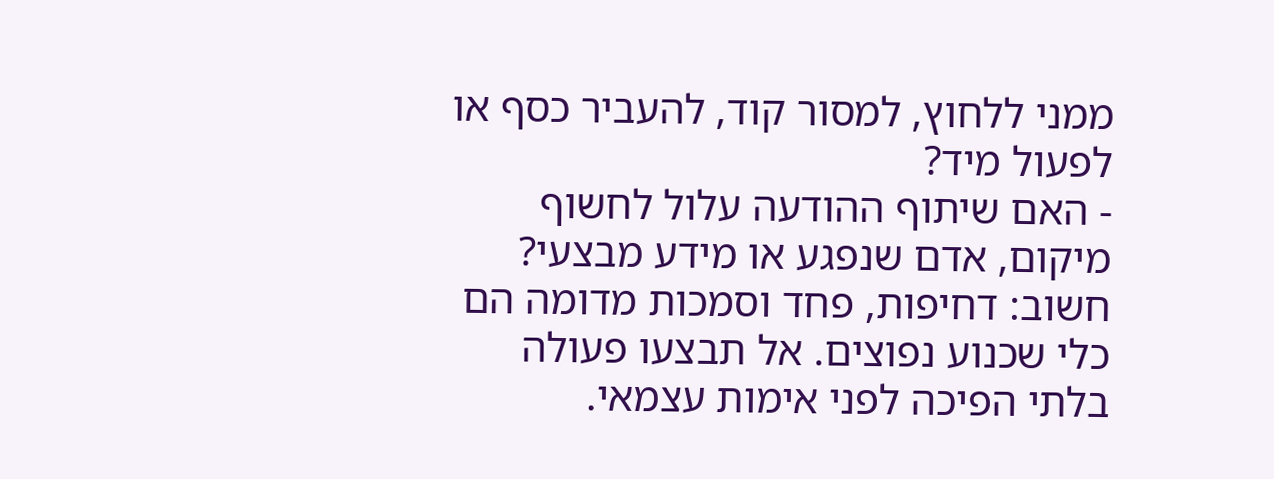ממני ללחוץ, למסור קוד, להעביר כסף או לפעול מיד?
- האם שיתוף ההודעה עלול לחשוף מיקום, אדם שנפגע או מידע מבצעי?
חשוב: דחיפות, פחד וסמכות מדומה הם כלי שכנוע נפוצים. אל תבצעו פעולה בלתי הפיכה לפני אימות עצמאי.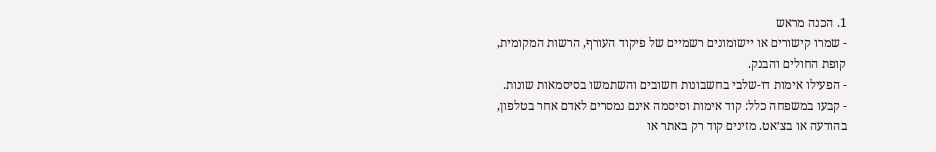1. הכנה מראש
- שמרו קישורים או יישומונים רשמיים של פיקוד העורף, הרשות המקומית, קופת החולים והבנק.
- הפעילו אימות דו-שלבי בחשבונות חשובים והשתמשו בסיסמאות שונות.
- קבעו במשפחה כלל: קוד אימות וסיסמה אינם נמסרים לאדם אחר בטלפון, בהודעה או בצ׳אט. מזינים קוד רק באתר או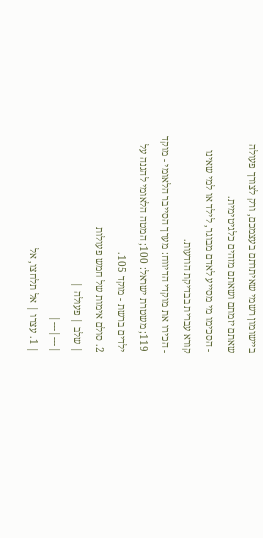ביישומון רשמי שאיתרתם בעצמכם, ורק לצורך פעולה שאתם יזמתם ושאתם מזהים כלגיטימית.
- הסכימו מי מסייע לאדם מבוגר, לילד או למי שאינו קורא עברית בבדיקת הודעות.
- הכירו את מוקדי הדיווח: מערך הסייבר הלאומי - מוקד 119; משטרת ישראל: 100; המטה הלאומי להגנה על ילדים ברשת - מוקד 105.
2. סולם אימות של חמש פעולות
| שלב | פעולה |
|---|---|
| 1. עצרו | אל תלחצו, אל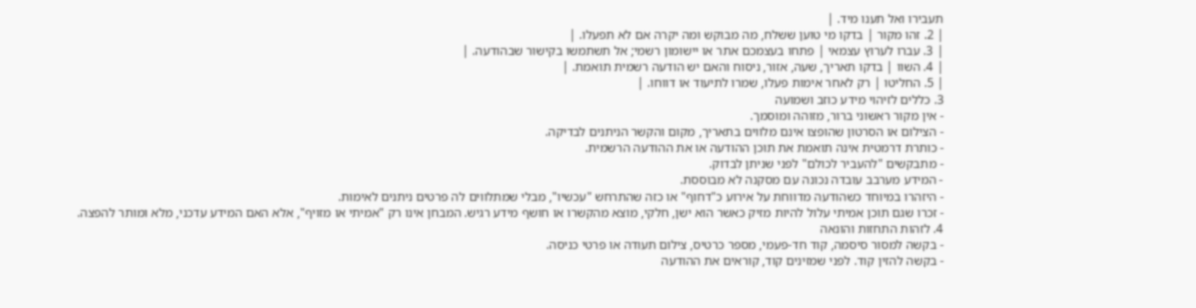תעבירו ואל תענו מיד. |
| 2. זהו מקור | בדקו מי טוען ששלח, מה מבוקש ומה יקרה אם לא תפעלו. |
| 3. עברו לערוץ עצמאי | פתחו בעצמכם אתר או יישומון רשמי; אל תשתמשו בקישור שבהודעה. |
| 4. השוו | בדקו תאריך, שעה, אזור, ניסוח והאם יש הודעה רשמית תואמת. |
| 5. החליטו | רק לאחר אימות פעלו, שמרו לתיעוד או דווחו. |
3. כללים לזיהוי מידע כוזב ושמועה
- אין מקור ראשוני ברור, מזוהה ומוסמך.
- הצילום או הסרטון שהופצו אינם מלווים בתאריך, מקום והקשר הניתנים לבדיקה.
- כותרת דרמטית אינה תואמת את תוכן ההודעה או את ההודעה הרשמית.
- מתבקשים "להעביר לכולם" לפני שניתן לבדוק.
- המידע מערבב עובדה נכונה עם מסקנה לא מבוססת.
- היזהרו במיוחד כשהודעה מדווחת על אירוע כ"דחוף" או כזה שהתרחש "עכשיו", מבלי שמתלווים לה פרטים ניתנים לאימות.
- זכרו שגם תוכן אמיתי עלול להיות מזיק כאשר הוא ישן, חלקי, מוצא מהקשרו או חושף מידע רגיש. המבחן אינו רק "אמיתי או מזויף", אלא האם המידע עדכני, מלא ומותר להפצה.
4. לזהות התחזות והונאה
- בקשה למסור סיסמה, קוד חד-פעמי, מספר כרטיס, צילום תעודה או פרטי כניסה.
- בקשה להזין קוד. לפני שמזינים קוד, קוראים את ההודעה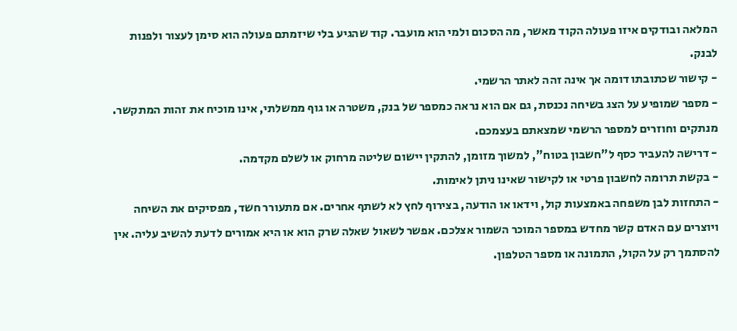המלאה ובודקים איזו פעולה הקוד מאשר, מה הסכום ולמי הוא מועבר. קוד שהגיע בלי שיזמתם פעולה הוא סימן לעצור ולפנות לבנק.
- קישור שכתובתו דומה אך אינה זהה לאתר הרשמי.
- מספר שמופיע על הצג בשיחה נכנסת, גם אם הוא נראה כמספר של בנק, משטרה או גוף ממשלתי, אינו מוכיח את זהות המתקשר. מנתקים וחוזרים למספר הרשמי שמצאתם בעצמכם.
- דרישה להעביר כסף ל"חשבון בטוח", למשוך מזומן, להתקין יישום שליטה מרחוק או לשלם מקדמה.
- בקשת תרומה לחשבון פרטי או לקישור שאינו ניתן לאימות.
- התחזות לבן משפחה באמצעות קול, וידאו או הודעה, בצירוף לחץ לא לשתף אחרים. אם מתעורר חשד, מפסיקים את השיחה ויוצרים עם האדם קשר מחדש במספר המוכר השמור אצלכם. אפשר לשאול שאלה שרק הוא או היא אמורים לדעת להשיב עליה. אין להסתמך רק על הקול, התמונה או מספר הטלפון.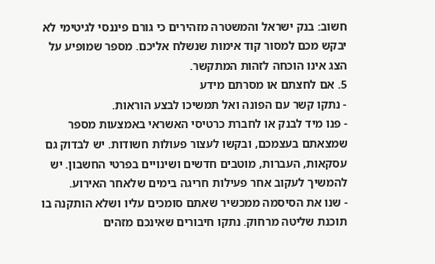חשוב: בנק ישראל והמשטרה מזהירים כי גורם פיננסי לגיטימי לא יבקש מכם למסור קוד אימות שנשלח אליכם. מספר שמופיע על הצג אינו הוכחה לזהות המתקשר.
5. אם לחצתם או מסרתם מידע
- נתקו קשר עם הפונה ואל תמשיכו לבצע הוראות.
- פנו מיד לבנק או לחברת כרטיסי האשראי באמצעות מספר שמצאתם בעצמכם, ובקשו לעצור פעולות חשודות. יש לבדוק גם עסקאות, העברות, מוטבים חדשים ושינויים בפרטי החשבון. יש להמשיך לעקוב אחר פעילות חריגה בימים שלאחר האירוע.
- שנו את הסיסמה ממכשיר שאתם סומכים עליו ושלא הותקנה בו תוכנת שליטה מרחוק. נתקו חיבורים שאינכם מזהים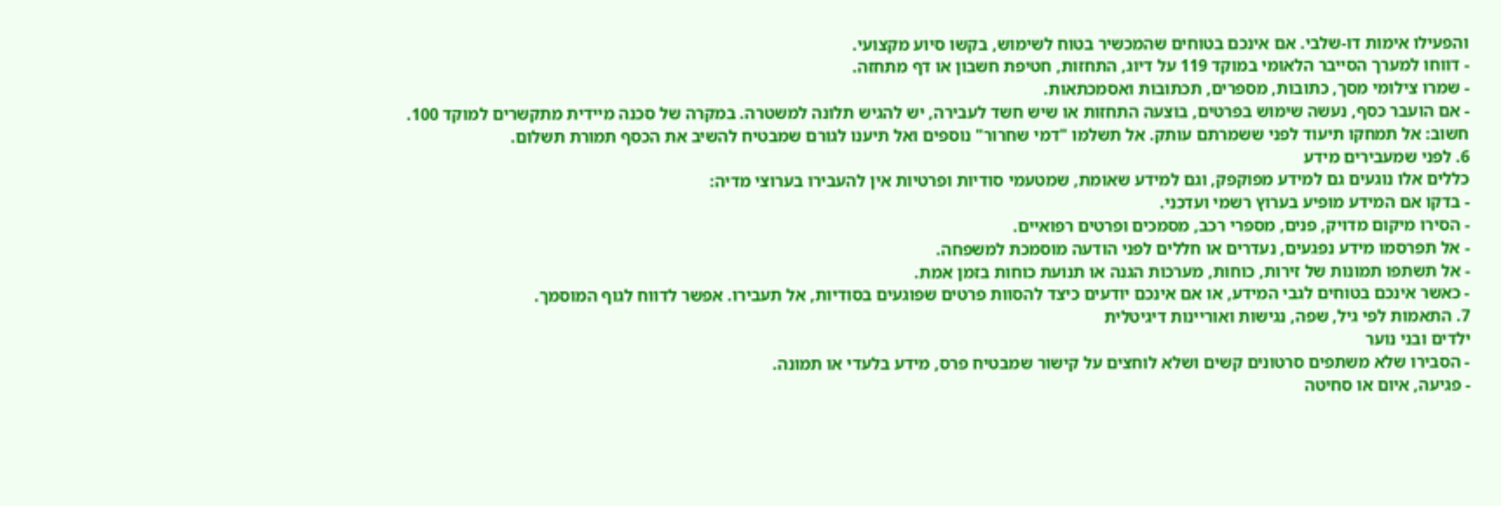והפעילו אימות דו-שלבי. אם אינכם בטוחים שהמכשיר בטוח לשימוש, בקשו סיוע מקצועי.
- דווחו למערך הסייבר הלאומי במוקד 119 על דיוג, התחזות, חטיפת חשבון או דף מתחזה.
- שמרו צילומי מסך, כתובות, מספרים, תכתובות ואסמכתאות.
- אם הועבר כסף, נעשה שימוש בפרטים, בוצעה התחזות או שיש חשד לעבירה, יש להגיש תלונה למשטרה. במקרה של סכנה מיידית מתקשרים למוקד 100.
חשוב: אל תמחקו תיעוד לפני ששמרתם עותק. אל תשלמו "דמי שחרור" נוספים ואל תיענו לגורם שמבטיח להשיב את הכסף תמורת תשלום.
6. לפני שמעבירים מידע
כללים אלו נוגעים גם למידע מפוקפק, וגם למידע שאומת, שמטעמי סודיות ופרטיות אין להעבירו בערוצי מדיה:
- בדקו אם המידע מופיע בערוץ רשמי ועדכני.
- הסירו מיקום מדויק, פנים, מספרי רכב, מסמכים ופרטים רפואיים.
- אל תפרסמו מידע נפגעים, נעדרים או חללים לפני הודעה מוסמכת למשפחה.
- אל תשתפו תמונות של זירות, כוחות, מערכות הגנה או תנועת כוחות בזמן אמת.
- כאשר אינכם בטוחים לגבי המידע, או אם אינכם יודעים כיצד להסוות פרטים שפוגעים בסודיות, אל תעבירו. אפשר לדווח לגוף המוסמך.
7. התאמות לפי גיל, שפה, נגישות ואוריינות דיגיטלית
ילדים ובני נוער
- הסבירו שלא משתפים סרטונים קשים ושלא לוחצים על קישור שמבטיח פרס, מידע בלעדי או תמונה.
- פגיעה, איום או סחיטה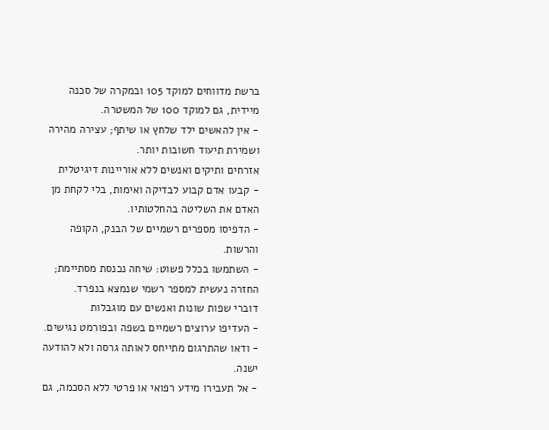ברשת מדווחים למוקד 105 ובמקרה של סכנה מיידית, גם למוקד 100 של המשטרה.
- אין להאשים ילד שלחץ או שיתף; עצירה מהירה ושמירת תיעוד חשובות יותר.
אזרחים ותיקים ואנשים ללא אוריינות דיגיטלית
- קבעו אדם קבוע לבדיקה ואימות, בלי לקחת מן האדם את השליטה בהחלטותיו.
- הדפיסו מספרים רשמיים של הבנק, הקופה והרשות.
- השתמשו בכלל פשוט: שיחה נכנסת מסתיימת; החזרה נעשית למספר רשמי שנמצא בנפרד.
דוברי שפות שונות ואנשים עם מוגבלות
- העדיפו ערוצים רשמיים בשפה ובפורמט נגישים.
- ודאו שהתרגום מתייחס לאותה גרסה ולא להודעה ישנה.
- אל תעבירו מידע רפואי או פרטי ללא הסכמה, גם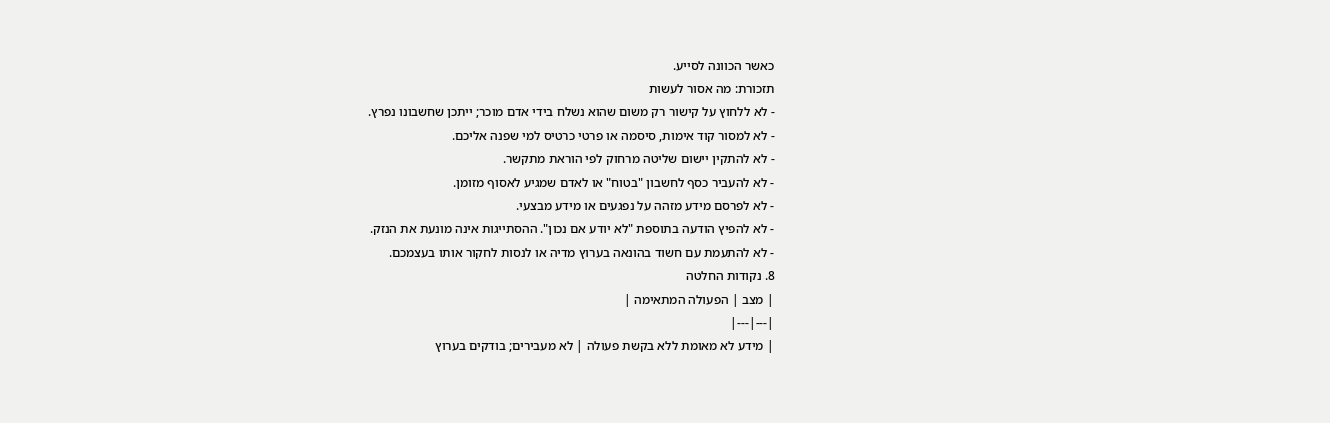כאשר הכוונה לסייע.
תזכורת: מה אסור לעשות
- לא ללחוץ על קישור רק משום שהוא נשלח בידי אדם מוכר; ייתכן שחשבונו נפרץ.
- לא למסור קוד אימות, סיסמה או פרטי כרטיס למי שפנה אליכם.
- לא להתקין יישום שליטה מרחוק לפי הוראת מתקשר.
- לא להעביר כסף לחשבון "בטוח" או לאדם שמגיע לאסוף מזומן.
- לא לפרסם מידע מזהה על נפגעים או מידע מבצעי.
- לא להפיץ הודעה בתוספת "לא יודע אם נכון". ההסתייגות אינה מונעת את הנזק.
- לא להתעמת עם חשוד בהונאה בערוץ מדיה או לנסות לחקור אותו בעצמכם.
8. נקודות החלטה
| מצב | הפעולה המתאימה |
|---|---|
| מידע לא מאומת ללא בקשת פעולה | לא מעבירים; בודקים בערוץ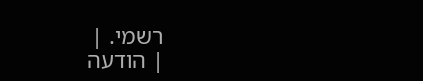רשמי. |
| הודעה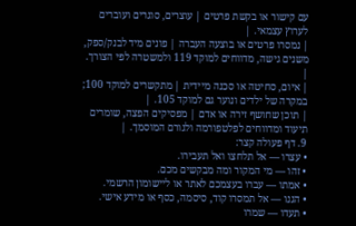עם קישור או בקשת פרטים | עוצרים, סוגרים ועוברים לערוץ עצמאי. |
| נמסרו פרטים או בוצעה העברה | פונים מיד לבנק/ספק, משנים גישה, מדווחים למוקד 119 ולמשטרה לפי הצורך. |
| איום, סחיטה או סכנה מיידית | מתקשרים למוקד 100; במקרה של ילדים ונוער גם למוקד 105. |
| תוכן שחושף זירה או אדם | מפסיקים הפצה, שומרים תיעוד ומדווחים לפלטפורמה ולגורם המוסמך. |
9. דף פעולה קצר:
• עצרו — אל תלחצו ואל תעבירו.
• זהו — מי המקור ומה מבקשים מכם.
• אמתו — עברו בעצמכם לאתר או ליישומון הרשמי.
• הגנו — אל תמסרו קוד, סיסמה, כסף או מידע אישי.
• תעדו — שמרו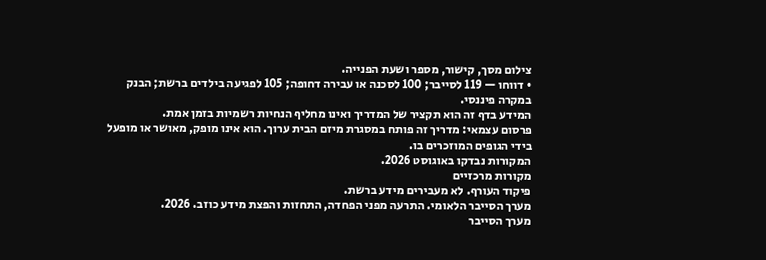צילום מסך, קישור, מספר ושעת הפנייה.
• דווחו — 119 לסייבר; 100 לסכנה או עבירה דחופה; 105 לפגיעה בילדים ברשת; הבנק במקרה פיננסי.
המידע בדף זה הוא תקציר של המדריך ואינו מחליף הנחיות רשמיות בזמן אמת.
פרסום עצמאי: מדריך זה פותח במסגרת מיזם הבית ערוך. הוא אינו מופק, מאושר או מופעל בידי הגופים המוזכרים בו.
המקורות נבדקו באוגוסט 2026.
מקורות מרכזיים
פיקוד העורף. לא מעבירים מידע ברשת.
מערך הסייבר הלאומי. התרעה מפני הפחדה, התחזות והפצת מידע כוזב. 2026.
מערך הסייבר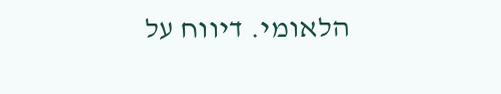הלאומי. דיווח על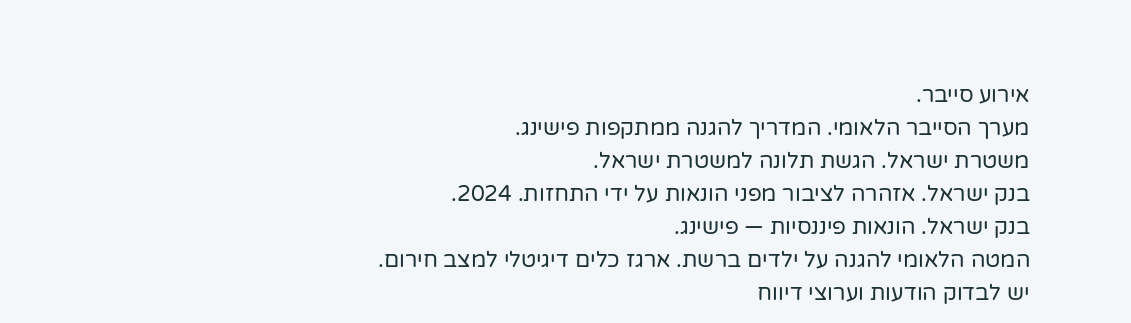אירוע סייבר.
מערך הסייבר הלאומי. המדריך להגנה ממתקפות פישינג.
משטרת ישראל. הגשת תלונה למשטרת ישראל.
בנק ישראל. אזהרה לציבור מפני הונאות על ידי התחזות. 2024.
בנק ישראל. הונאות פיננסיות — פישינג.
המטה הלאומי להגנה על ילדים ברשת. ארגז כלים דיגיטלי למצב חירום.
יש לבדוק הודעות וערוצי דיווח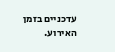עדכניים בזמן האירוע.